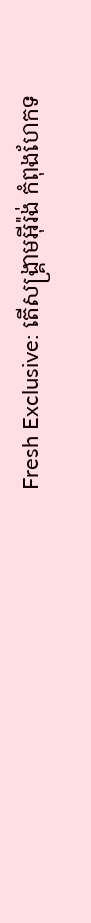Fresh Exclusive: តើសង្គ្រាមអ៊ីរ៉ង់ កំពុងហែកទ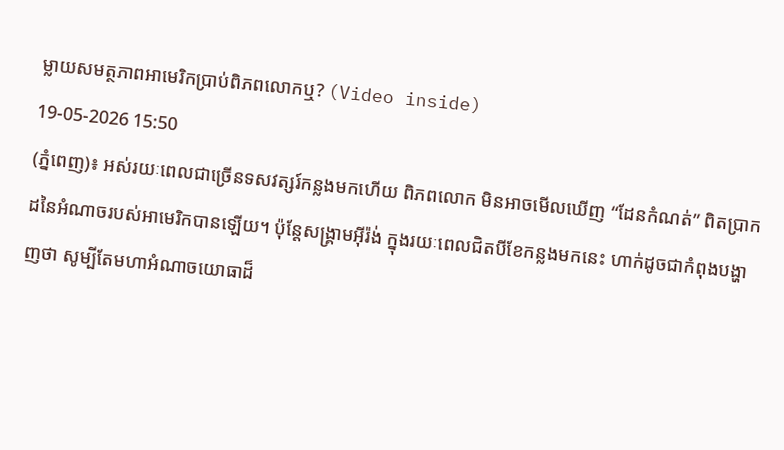ម្លាយសមត្ថភាពអាមេរិកប្រាប់ពិភពលោកឬ? (Video inside)
19-05-2026 15:50
(ភ្នំពេញ)៖ អស់រយៈពេលជាច្រើនទសវត្សរ៍កន្លងមកហើយ ពិភពលោក មិនអាចមើលឃើញ “ដែនកំណត់” ពិតប្រាកដនៃអំណាចរបស់អាមេរិកបានឡើយ។ ប៉ុន្តែសង្គ្រាមអ៊ីរ៉ង់ ក្នុងរយៈពេលជិតបីខែកន្លងមកនេះ ហាក់ដូចជាកំពុងបង្ហាញថា សូម្បីតែមហាអំណាចយោធាដ៏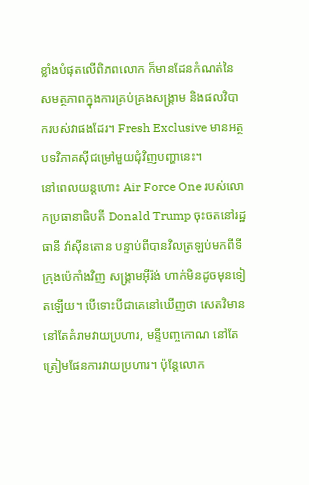ខ្លាំងបំផុតលើពិភពលោក ក៏មានដែនកំណត់នៃសមត្ថភាពក្នុងការគ្រប់គ្រងសង្គ្រាម និងផលវិបាករបស់វាផងដែរ។ Fresh Exclusive មានអត្ថបទវិភាគស៊ីជម្រៅមួយជុំវិញបញ្ហានេះ។
នៅពេលយន្តហោះ Air Force One របស់លោកប្រធានាធិបតី Donald Trump ចុះចតនៅរដ្ឋ ធានី វ៉ាស៊ីនតោន បន្ទាប់ពីបានវិលត្រឡប់មកពីទីក្រុងប៉េកាំងវិញ សង្គ្រាមអ៊ីរ៉ង់ ហាក់មិនដូចមុនទៀតឡើយ។ បើទោះបីជាគេនៅឃើញថា សេតវិមាន នៅតែគំរាមវាយប្រហារ, មន្ទីបញ្ចកោណ នៅតែត្រៀមផែនការវាយប្រហារ។ ប៉ុន្តែលោក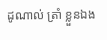ដូណាល់ ត្រាំ ខ្លួនឯង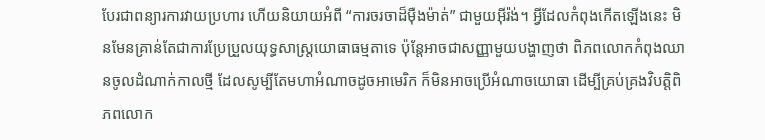បែរជាពន្យារការវាយប្រហារ ហើយនិយាយអំពី “ការចរចាដ៏ម៉ឺងម៉ាត់” ជាមួយអ៊ីរ៉ង់។ អ្វីដែលកំពុងកើតឡើងនេះ មិនមែនគ្រាន់តែជាការប្រែប្រួលយុទ្ធសាស្ត្រយោធាធម្មតាទេ ប៉ុន្តែអាចជាសញ្ញាមួយបង្ហាញថា ពិភពលោកកំពុងឈានចូលដំណាក់កាលថ្មី ដែលសូម្បីតែមហាអំណាចដូចអាមេរិក ក៏មិនអាចប្រើអំណាចយោធា ដើម្បីគ្រប់គ្រងវិបត្តិពិភពលោក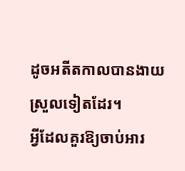ដូចអតីតកាលបានងាយស្រួលទៀតដែរ។
អ្វីដែលគួរឱ្យចាប់អារ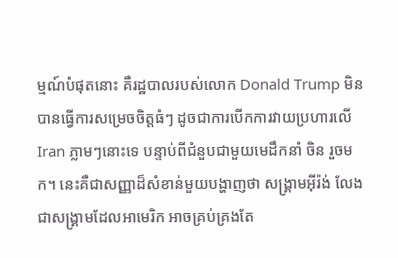ម្មណ៍បំផុតនោះ គឺរដ្ឋបាលរបស់លោក Donald Trump មិនបានធ្វើការសម្រេចចិត្តធំៗ ដូចជាការបើកការវាយប្រហារលើ Iran ភ្លាមៗនោះទេ បន្ទាប់ពីជំនួបជាមួយមេដឹកនាំ ចិន រួចមក។ នេះគឺជាសញ្ញាដ៏សំខាន់មួយបង្ហាញថា សង្គ្រាមអ៊ីរ៉ង់ លែងជាសង្គ្រាមដែលអាមេរិក អាចគ្រប់គ្រងតែ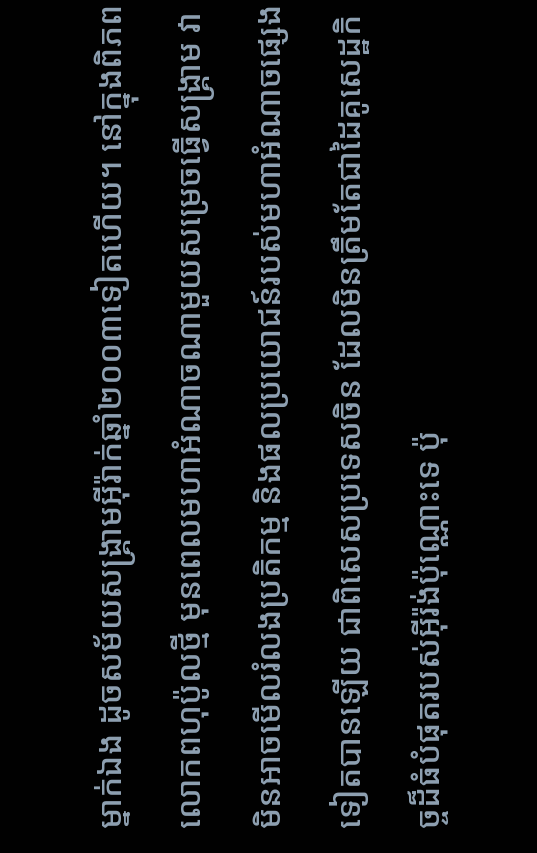ម្នាក់ឯង ដូចសម័យសង្គ្រាមអ៊ីរ៉ាក់ឆ្នាំ២០០៣ទៀតហើយ។ នៅក្នុងពិភពលោកពហុប៉ូលថ្មី មុនពេលមហាអំណាចណាមួយសម្រេចធ្វើសង្គ្រាម វាមិនអាចមើលរំលងប្រតិកម្ម និងផលប្រយោជន៍របស់មហាអំណាចផ្សេងទៀតបានឡើយ ជាពិសេសប្រទេសចិន ដែលមិនត្រឹមតែជាដៃគូសេដ្ឋកិច្ចដ៏ធំបំផុតរបស់អ៊ីរ៉ង់ប៉ុណ្ណោះទេ ប៉ុ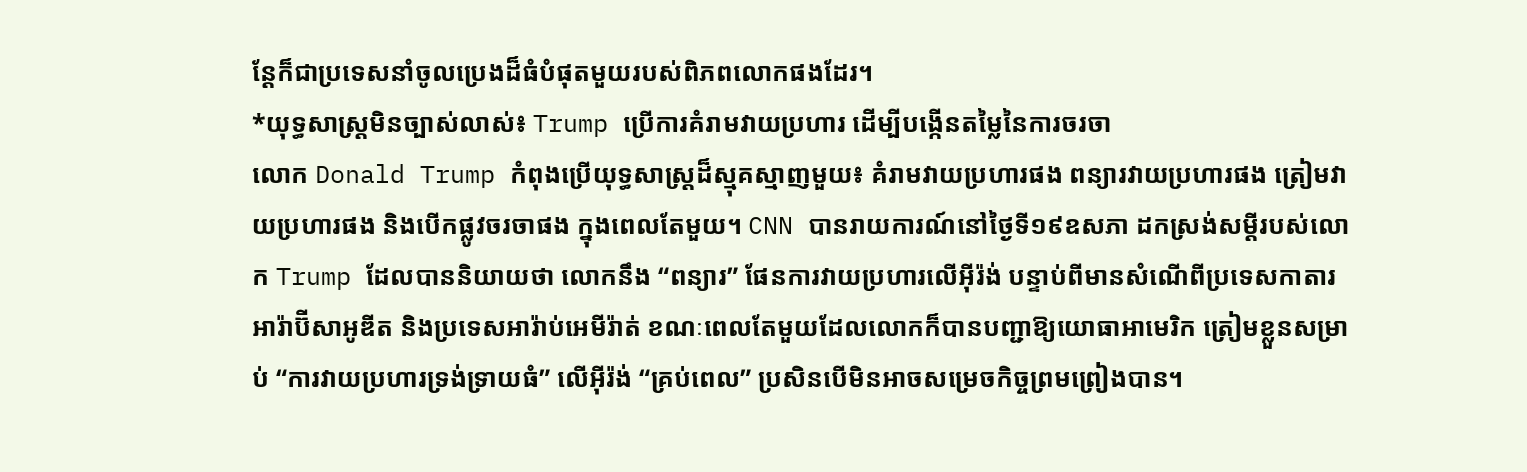ន្តែក៏ជាប្រទេសនាំចូលប្រេងដ៏ធំបំផុតមួយរបស់ពិភពលោកផងដែរ។
*យុទ្ធសាស្ត្រមិនច្បាស់លាស់៖ Trump ប្រើការគំរាមវាយប្រហារ ដើម្បីបង្កើនតម្លៃនៃការចរចា
លោក Donald Trump កំពុងប្រើយុទ្ធសាស្ត្រដ៏ស្មុគស្មាញមួយ៖ គំរាមវាយប្រហារផង ពន្យារវាយប្រហារផង ត្រៀមវាយប្រហារផង និងបើកផ្លូវចរចាផង ក្នុងពេលតែមួយ។ CNN បានរាយការណ៍នៅថ្ងៃទី១៩ឧសភា ដកស្រង់សម្តីរបស់លោក Trump ដែលបាននិយាយថា លោកនឹង “ពន្យារ” ផែនការវាយប្រហារលើអ៊ីរ៉ង់ បន្ទាប់ពីមានសំណើពីប្រទេសកាតារ អារ៉ាប៊ីសាអូឌីត និងប្រទេសអារ៉ាប់អេមីរ៉ាត់ ខណៈពេលតែមួយដែលលោកក៏បានបញ្ជាឱ្យយោធាអាមេរិក ត្រៀមខ្លួនសម្រាប់ “ការវាយប្រហារទ្រង់ទ្រាយធំ” លើអ៊ីរ៉ង់ “គ្រប់ពេល” ប្រសិនបើមិនអាចសម្រេចកិច្ចព្រមព្រៀងបាន។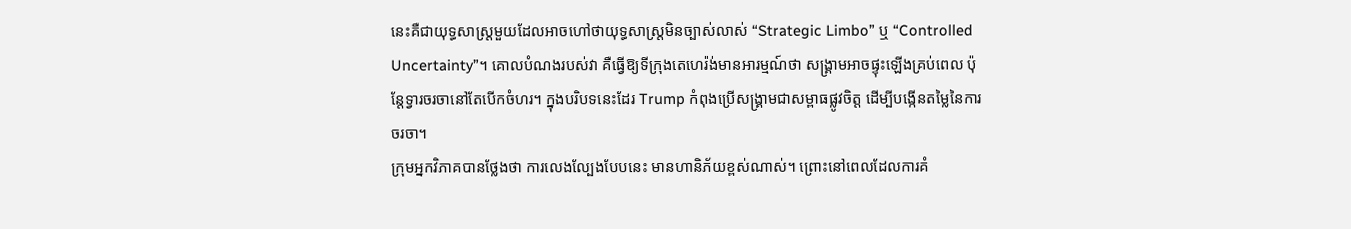នេះគឺជាយុទ្ធសាស្ត្រមួយដែលអាចហៅថាយុទ្ធសាស្ត្រមិនច្បាស់លាស់ “Strategic Limbo” ឬ “Controlled Uncertainty”។ គោលបំណងរបស់វា គឺធ្វើឱ្យទីក្រុងតេហេរ៉ង់មានអារម្មណ៍ថា សង្គ្រាមអាចផ្ទុះឡើងគ្រប់ពេល ប៉ុន្តែទ្វារចរចានៅតែបើកចំហរ។ ក្នុងបរិបទនេះដែរ Trump កំពុងប្រើសង្គ្រាមជាសម្ពាធផ្លូវចិត្ត ដើម្បីបង្កើនតម្លៃនៃការចរចា។
ក្រុមអ្នកវិភាគបានថ្លែងថា ការលេងល្បែងបែបនេះ មានហានិភ័យខ្ពស់ណាស់។ ព្រោះនៅពេលដែលការគំ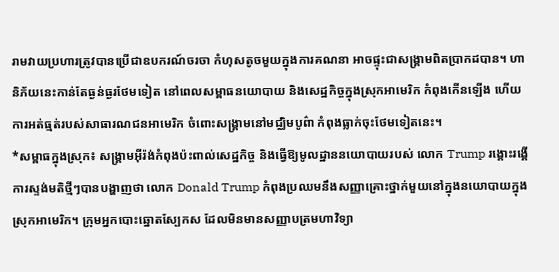រាមវាយប្រហារត្រូវបានប្រើជាឧបករណ៍ចរចា កំហុសតូចមួយក្នុងការគណនា អាចផ្ទុះជាសង្គ្រាមពិតប្រាកដបាន។ ហានិភ័យនេះកាន់តែធ្ងន់ធ្ងរថែមទៀត នៅពេលសម្ពាធនយោបាយ និងសេដ្ឋកិច្ចក្នុងស្រុកអាមេរិក កំពុងកើនឡើង ហើយការអត់ធ្មត់របស់សាធារណជនអាមេរិក ចំពោះសង្គ្រាមនៅមជ្ឈិមបូព៌ា កំពុងធ្លាក់ចុះថែមទៀតនេះ។
*សម្ពាធក្នុងស្រុក៖ សង្គ្រាមអ៊ីរ៉ង់កំពុងប៉ះពាល់សេដ្ឋកិច្ច និងធ្វើឱ្យមូលដ្ឋាននយោបាយរបស់ លោក Trump រង្គោះរង្គើ
ការស្ទង់មតិថ្មីៗបានបង្ហាញថា លោក Donald Trump កំពុងប្រឈមនឹងសញ្ញាគ្រោះថ្នាក់មួយនៅក្នុងនយោបាយក្នុងស្រុកអាមេរិក។ ក្រុមអ្នកបោះឆ្នោតស្បែកស ដែលមិនមានសញ្ញាបត្រមហាវិទ្យា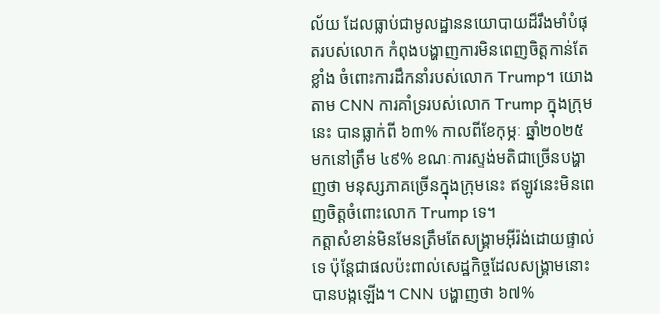ល័យ ដែលធ្លាប់ជាមូលដ្ឋាននយោបាយដ៏រឹងមាំបំផុតរបស់លោក កំពុងបង្ហាញការមិនពេញចិត្តកាន់តែខ្លាំង ចំពោះការដឹកនាំរបស់លោក Trump។ យោងតាម CNN ការគាំទ្ររបស់លោក Trump ក្នុងក្រុមនេះ បានធ្លាក់ពី ៦៣% កាលពីខែកុម្ភៈ ឆ្នាំ២០២៥ មកនៅត្រឹម ៤៩% ខណៈការស្ទង់មតិជាច្រើនបង្ហាញថា មនុស្សភាគច្រើនក្នុងក្រុមនេះ ឥឡូវនេះមិនពេញចិត្តចំពោះលោក Trump ទេ។
កត្តាសំខាន់មិនមែនត្រឹមតែសង្គ្រាមអ៊ីរ៉ង់ដោយផ្ទាល់ទេ ប៉ុន្តែជាផលប៉ះពាល់សេដ្ឋកិច្ចដែលសង្គ្រាមនោះបានបង្កឡើង។ CNN បង្ហាញថា ៦៧%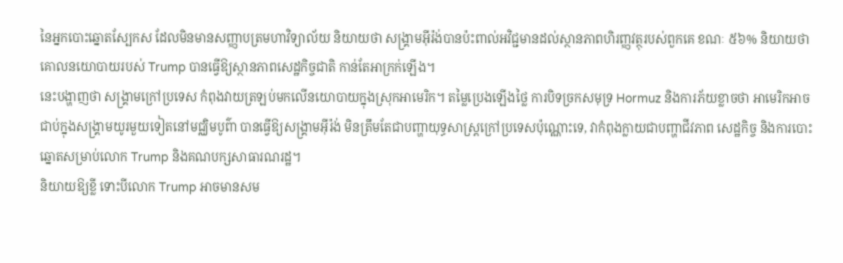នៃអ្នកបោះឆ្នោតស្បែកស ដែលមិនមានសញ្ញាបត្រមហាវិទ្យាល័យ និយាយថា សង្គ្រាមអ៊ីរ៉ង់បានប៉ះពាល់អវិជ្ជមានដល់ស្ថានភាពហិរញ្ញវត្ថុរបស់ពួកគេ ខណៈ ៥៦% និយាយថា គោលនយោបាយរបស់ Trump បានធ្វើឱ្យស្ថានភាពសេដ្ឋកិច្ចជាតិ កាន់តែអាក្រក់ឡើង។
នេះបង្ហាញថា សង្គ្រាមក្រៅប្រទេស កំពុងវាយត្រឡប់មកលើនយោបាយក្នុងស្រុកអាមេរិក។ តម្លៃប្រេងឡើងថ្លៃ ការបិទច្រកសមុទ្រ Hormuz និងការភ័យខ្លាចថា អាមេរិកអាចជាប់ក្នុងសង្គ្រាមយូរមួយទៀតនៅមជ្ឈិមបូព៌ា បានធ្វើឱ្យសង្គ្រាមអ៊ីរ៉ង់ មិនត្រឹមតែជាបញ្ហាយុទ្ធសាស្ត្រក្រៅប្រទេសប៉ុណ្ណោះទេ, វាកំពុងក្លាយជាបញ្ហាជីវភាព សេដ្ឋកិច្ច និងការបោះឆ្នោតសម្រាប់លោក Trump និងគណបក្សសាធារណរដ្ឋ។
និយាយឱ្យខ្លី ទោះបីលោក Trump អាចមានសម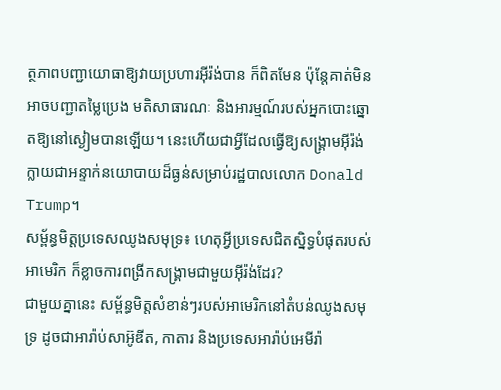ត្ថភាពបញ្ជាយោធាឱ្យវាយប្រហារអ៊ីរ៉ង់បាន ក៏ពិតមែន ប៉ុន្តែគាត់មិនអាចបញ្ជាតម្លៃប្រេង មតិសាធារណៈ និងអារម្មណ៍របស់អ្នកបោះឆ្នោតឱ្យនៅស្ងៀមបានឡើយ។ នេះហើយជាអ្វីដែលធ្វើឱ្យសង្គ្រាមអ៊ីរ៉ង់ក្លាយជាអន្ទាក់នយោបាយដ៏ធ្ងន់សម្រាប់រដ្ឋបាលលោក Donald Trump។
សម្ព័ន្ធមិត្តប្រទេសឈូងសមុទ្រ៖ ហេតុអ្វីប្រទេសជិតស្និទ្ធបំផុតរបស់អាមេរិក ក៏ខ្លាចការពង្រីកសង្គ្រាមជាមួយអ៊ីរ៉ង់ដែរ?
ជាមួយគ្នានេះ សម្ព័ន្ធមិត្តសំខាន់ៗរបស់អាមេរិកនៅតំបន់ឈូងសមុទ្រ ដូចជាអារ៉ាប់សាអ៊ូឌីត, កាតារ និងប្រទេសអារ៉ាប់អេមីរ៉ា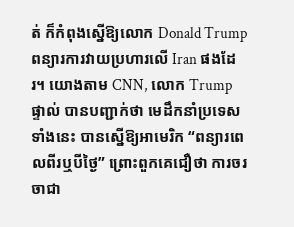ត់ ក៏កំពុងស្នើឱ្យលោក Donald Trump ពន្យារការវាយប្រហារលើ Iran ផងដែរ។ យោងតាម CNN, លោក Trump ផ្ទាល់ បានបញ្ជាក់ថា មេដឹកនាំប្រទេសទាំងនេះ បានស្នើឱ្យអាមេរិក “ពន្យារពេលពីរឬបីថ្ងៃ” ព្រោះពួកគេជឿថា ការចរចាជា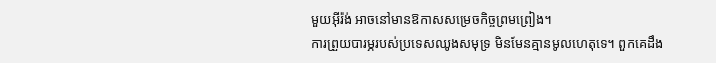មួយអ៊ីរ៉ង់ អាចនៅមានឱកាសសម្រេចកិច្ចព្រមព្រៀង។
ការព្រួយបារម្ភរបស់ប្រទេសឈូងសមុទ្រ មិនមែនគ្មានមូលហេតុទេ។ ពួកគេដឹង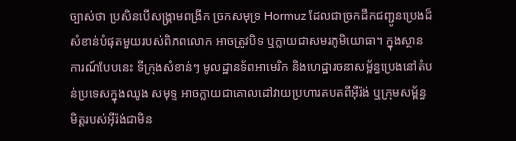ច្បាស់ថា ប្រសិនបើសង្គ្រាមពង្រីក ច្រកសមុទ្រ Hormuz ដែលជាច្រកដឹកជញ្ជូនប្រេងដ៏សំខាន់បំផុតមួយរបស់ពិភពលោក អាចត្រូវបិទ ឬក្លាយជាសមរភូមិយោធា។ ក្នុងស្ថានការណ៍បែបនេះ ទីក្រុងសំខាន់ៗ មូលដ្ឋានទ័ពអាមេរិក និងហេដ្ឋារចនាសម្ព័ន្ធប្រេងនៅតំបន់ប្រទេសក្នុងឈូង សមុទ្ទ អាចក្លាយជាគោលដៅវាយប្រហារតបតពីអ៊ីរ៉ង់ ឬក្រុមសម្ព័ន្ធមិត្តរបស់អ៊ីរ៉ង់ជាមិន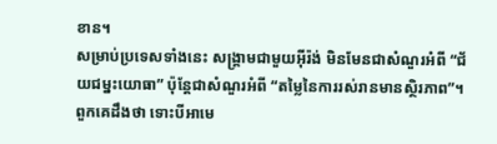ខាន។
សម្រាប់ប្រទេសទាំងនេះ សង្គ្រាមជាមួយអ៊ីរ៉ង់ មិនមែនជាសំណួរអំពី “ជ័យជម្នះយោធា” ប៉ុន្តែជាសំណួរអំពី “តម្លៃនៃការរស់រានមានស្ថិរភាព”។ ពួកគេដឹងថា ទោះបីអាមេ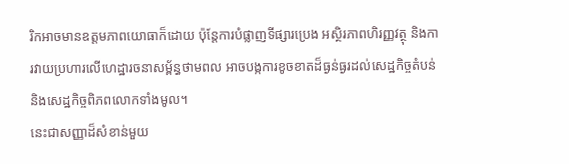រិកអាចមានឧត្តមភាពយោធាក៏ដោយ ប៉ុន្តែការបំផ្លាញទីផ្សារប្រេង អស្ថិរភាពហិរញ្ញវត្ថុ និងការវាយប្រហារលើហេដ្ឋារចនាសម្ព័ន្ធថាមពល អាចបង្កការខូចខាតដ៏ធ្ងន់ធ្ងរដល់សេដ្ឋកិច្ចតំបន់ និងសេដ្ឋកិច្ចពិភពលោកទាំងមូល។
នេះជាសញ្ញាដ៏សំខាន់មួយ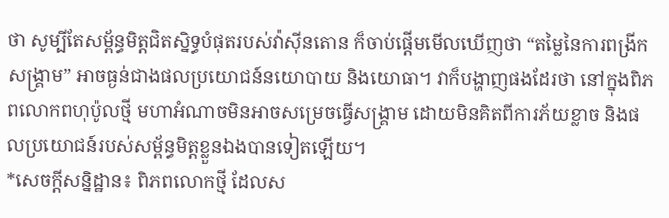ថា សូម្បីតែសម្ព័ន្ធមិត្តជិតស្និទ្ធបំផុតរបស់វ៉ាស៊ីនតោន ក៏ចាប់ផ្តើមមើលឃើញថា “តម្លៃនៃការពង្រីកសង្គ្រាម” អាចធ្ងន់ជាងផលប្រយោជន៍នយោបាយ និងយោធា។ វាក៏បង្ហាញផងដែរថា នៅក្នុងពិភពលោកពហុប៉ូលថ្មី មហាអំណាចមិនអាចសម្រេចធ្វើសង្គ្រាម ដោយមិនគិតពីការភ័យខ្លាច និងផលប្រយោជន៍របស់សម្ព័ន្ធមិត្តខ្លួនឯងបានទៀតឡើយ។
*សេចក្តីសន្និដ្ឋាន៖ ពិភពលោកថ្មី ដែលស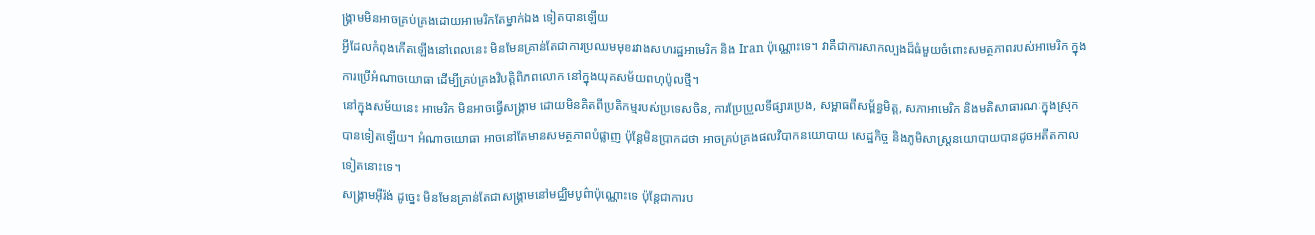ង្គ្រាមមិនអាចគ្រប់គ្រងដោយអាមេរិកតែម្នាក់ឯង ទៀតបានឡើយ
អ្វីដែលកំពុងកើតឡើងនៅពេលនេះ មិនមែនគ្រាន់តែជាការប្រឈមមុខរវាងសហរដ្ឋអាមេរិក និង Iran ប៉ុណ្ណោះទេ។ វាគឺជាការសាកល្បងដ៏ធំមួយចំពោះសមត្ថភាពរបស់អាមេរិក ក្នុងការប្រើអំណាចយោធា ដើម្បីគ្រប់គ្រងវិបត្តិពិភពលោក នៅក្នុងយុគសម័យពហុប៉ូលថ្មី។
នៅក្នុងសម័យនេះ អាមេរិក មិនអាចធ្វើសង្គ្រាម ដោយមិនគិតពីប្រតិកម្មរបស់ប្រទេសចិន, ការប្រែប្រួលទីផ្សារប្រេង, សម្ពាធពីសម្ព័ន្ធមិត្ត, សភាអាមេរិក និងមតិសាធារណៈក្នុងស្រុកបានទៀតឡើយ។ អំណាចយោធា អាចនៅតែមានសមត្ថភាពបំផ្លាញ ប៉ុន្តែមិនប្រាកដថា អាចគ្រប់គ្រងផលវិបាកនយោបាយ សេដ្ឋកិច្ច និងភូមិសាស្ត្រនយោបាយបានដូចអតីតកាលទៀតនោះទេ។
សង្គ្រាមអ៊ីរ៉ង់ ដូច្នេះ មិនមែនគ្រាន់តែជាសង្គ្រាមនៅមជ្ឈិមបូព៌ាប៉ុណ្ណោះទេ ប៉ុន្តែជាការប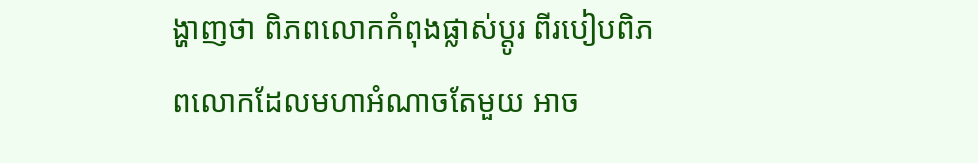ង្ហាញថា ពិភពលោកកំពុងផ្លាស់ប្តូរ ពីរបៀបពិភពលោកដែលមហាអំណាចតែមួយ អាច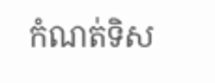កំណត់ទិស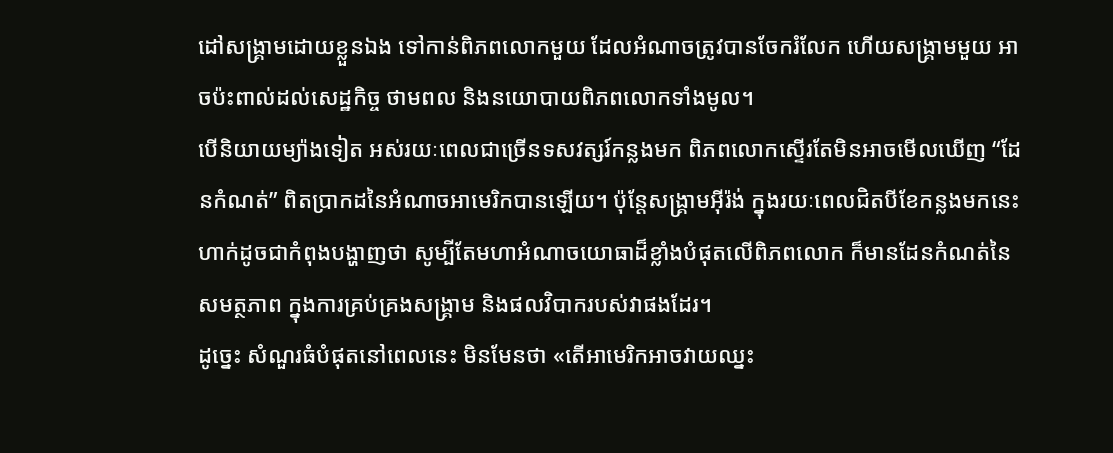ដៅសង្គ្រាមដោយខ្លួនឯង ទៅកាន់ពិភពលោកមួយ ដែលអំណាចត្រូវបានចែករំលែក ហើយសង្គ្រាមមួយ អាចប៉ះពាល់ដល់សេដ្ឋកិច្ច ថាមពល និងនយោបាយពិភពលោកទាំងមូល។
បើនិយាយម្យ៉ាងទៀត អស់រយៈពេលជាច្រើនទសវត្សរ៍កន្លងមក ពិភពលោកស្ទើរតែមិនអាចមើលឃើញ “ដែនកំណត់” ពិតប្រាកដនៃអំណាចអាមេរិកបានឡើយ។ ប៉ុន្តែសង្គ្រាមអ៊ីរ៉ង់ ក្នុងរយៈពេលជិតបីខែកន្លងមកនេះ ហាក់ដូចជាកំពុងបង្ហាញថា សូម្បីតែមហាអំណាចយោធាដ៏ខ្លាំងបំផុតលើពិភពលោក ក៏មានដែនកំណត់នៃសមត្ថភាព ក្នុងការគ្រប់គ្រងសង្គ្រាម និងផលវិបាករបស់វាផងដែរ។
ដូច្នេះ សំណួរធំបំផុតនៅពេលនេះ មិនមែនថា «តើអាមេរិកអាចវាយឈ្នះ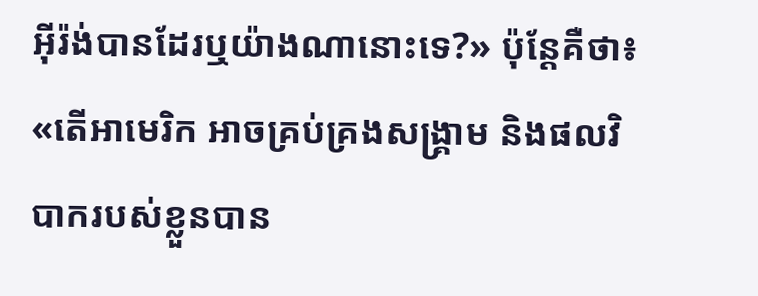អ៊ីរ៉ង់បានដែរឬយ៉ាងណានោះទេ?» ប៉ុន្តែគឺថា៖ «តើអាមេរិក អាចគ្រប់គ្រងសង្គ្រាម និងផលវិបាករបស់ខ្លួនបាន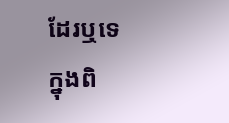ដែរឬទេ ក្នុងពិ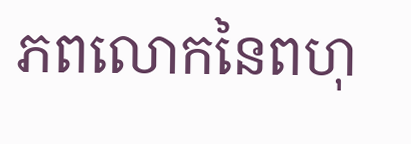ភពលោកនៃពហុ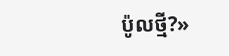ប៉ូលថ្មី?»